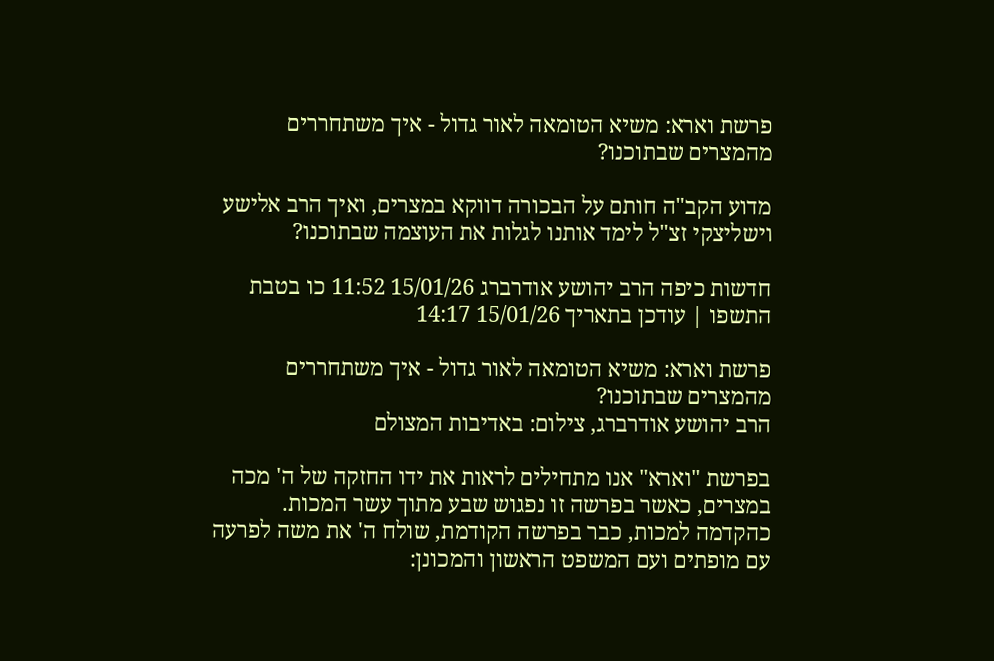פרשת וארא: משיא הטומאה לאור גדול - איך משתחררים מהמצרים שבתוכנו?

מדוע הקב"ה חותם על הבכורה דווקא במצרים, ואיך הרב אלישע וישליצקי זצ"ל לימד אותנו לגלות את העוצמה שבתוכנו?

חדשות כיפה הרב יהושע אודרברג 15/01/26 11:52 כו בטבת התשפו | עודכן בתאריך 15/01/26 14:17

פרשת וארא: משיא הטומאה לאור גדול - איך משתחררים מהמצרים שבתוכנו?
הרב יהושע אודרברג, צילום: באדיבות המצולם

בפרשת "וארא" אנו מתחילים לראות את ידו החזקה של ה' מכה במצרים, כאשר בפרשה זו נפגוש שבע מתוך עשר המכות. כהקדמה למכות, כבר בפרשה הקודמת, שולח ה' את משה לפרעה עם מופתים ועם המשפט הראשון והמכונן: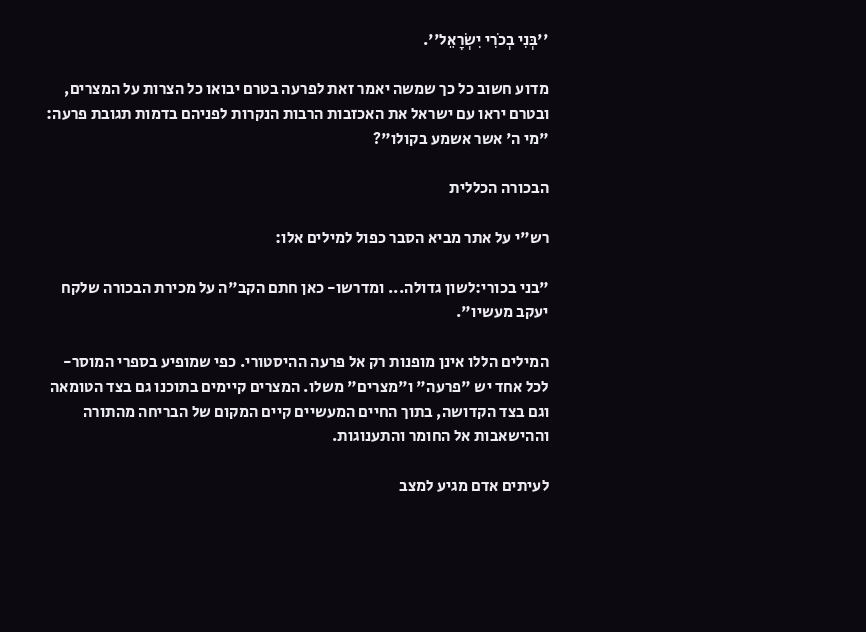''בְּנִי בְכֹרִי יִשְׂרָאֵל''.

מדוע חשוב כל כך שמשה יאמר זאת לפרעה בטרם יבואו כל הצרות על המצרים, ובטרם יראו עם ישראל את האכזבות הרבות הנקרות לפניהם בדמות תגובת פרעה: "מי ה' אשר אשמע בקולו"?

הבכורה הכללית

רש"י על אתר מביא הסבר כפול למילים אלו:

"בני בכורי:לשון גדולה... ומדרשו- כאן חתם הקב"ה על מכירת הבכורה שלקח יעקב מעשיו".

המילים הללו אינן מופנות רק אל פרעה ההיסטורי. כפי שמופיע בספרי המוסר- לכל אחד יש "פרעה" ו"מצרים" משלו. המצרים קיימים בתוכנו גם בצד הטומאה וגם בצד הקדושה, בתוך החיים המעשיים קיים המקום של הבריחה מהתורה וההישאבות אל החומר והתענוגות.

לעיתים אדם מגיע למצב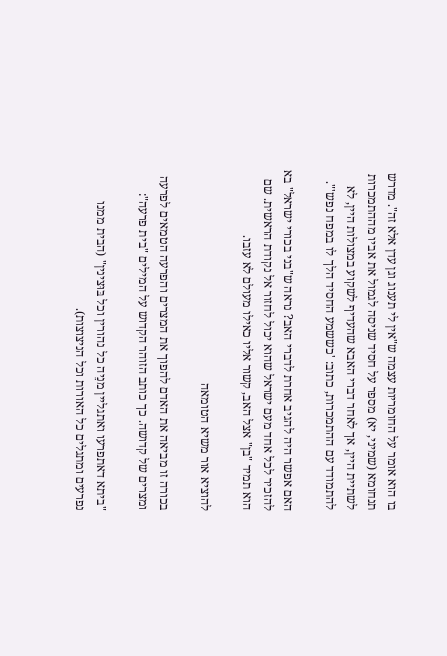בו הוא אומר על החומריות עצמה ש"אין לי תענוג וגן עדן אלא זה". מדרש תנחומא (שמיני, יא) מספר על חסיד שניסה לגמול את אביו מההתמכרות לשתיית היין, אך לאחר דברי האבא שהעדיף לשקוע במצולות היין, לא להתמודד עם ההתמכרות, כתוב: 'כששמע החסיד הלך לו במפח נפש'".

האם אפשר היה להגיב אחרת לדברי האב? נראה ש"בני בכורי ישראל" בא להזכיר לכל אחד מעם ישראל שהוא יכול לחזור אל נקודת הראשית. שם הוא תמיד "בן" אצל האב, קשור אליו כאילו מעולם לא עזבו.

להוציא אור משיא הטומאה

בכורה זו מביאה את האדם להפוך את המצרים והפרעה הטמאים לפרעה ומצרים של קדושה. כך כותב הזוהר הקדוש על המילים "בית פרעה":

"ביתא דאתפרעו ואתגליין מנֵיה כל נהורין וכל בּוּצינין" (הבית ממנו נפרעים ומתגלים כל האורות וכל הניצוצות).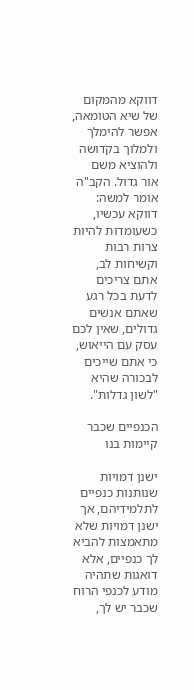דווקא מהמקום של שיא הטומאה, אפשר להימלך ולמלוך בקדושה ולהוציא משם אור גדול. הקב"ה אומר למשה: דווקא עכשיו, כשעומדות להיות צרות רבות וקשיחות לב, אתם צריכים לדעת בכל רגע שאתם אנשים גדולים, שאין לכם עסק עם הייאוש, כי אתם שייכים לבכורה שהיא "לשון גדלות".

הכנפיים שכבר קיימות בנו

ישנן דמויות שנותנות כנפיים לתלמידיהם, אך ישנן דמויות שלא מתאמצות להביא לך כנפיים, אלא דואגות שתהיה מודע לכנפי הרוח שכבר יש לך,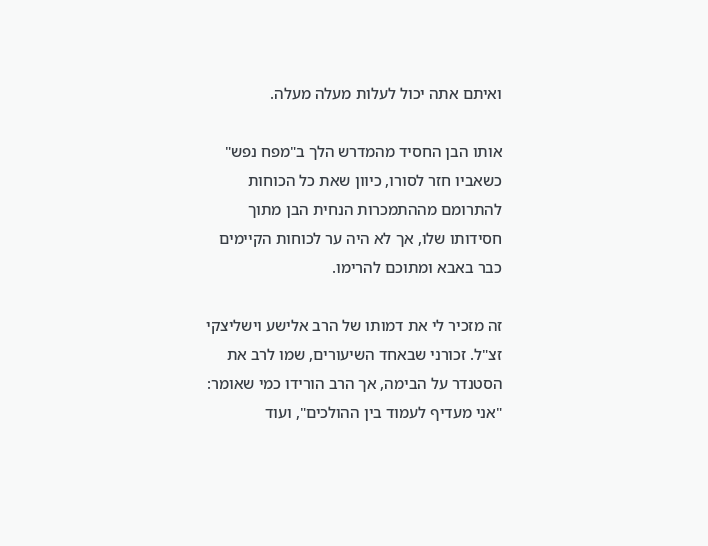ואיתם אתה יכול לעלות מעלה מעלה.

אותו הבן החסיד מהמדרש הלך ב"מפח נפש" כשאביו חזר לסורו, כיוון שאת כל הכוחות להתרומם מההתמכרות הנחית הבן מתוך חסידותו שלו, אך לא היה ער לכוחות הקיימים כבר באבא ומתוכם להרימו.

זה מזכיר לי את דמותו של הרב אלישע וישליצקי זצ"ל. זכורני שבאחד השיעורים, שמו לרב את הסטנדר על הבימה, אך הרב הורידו כמי שאומר: "אני מעדיף לעמוד בין ההולכים", ועוד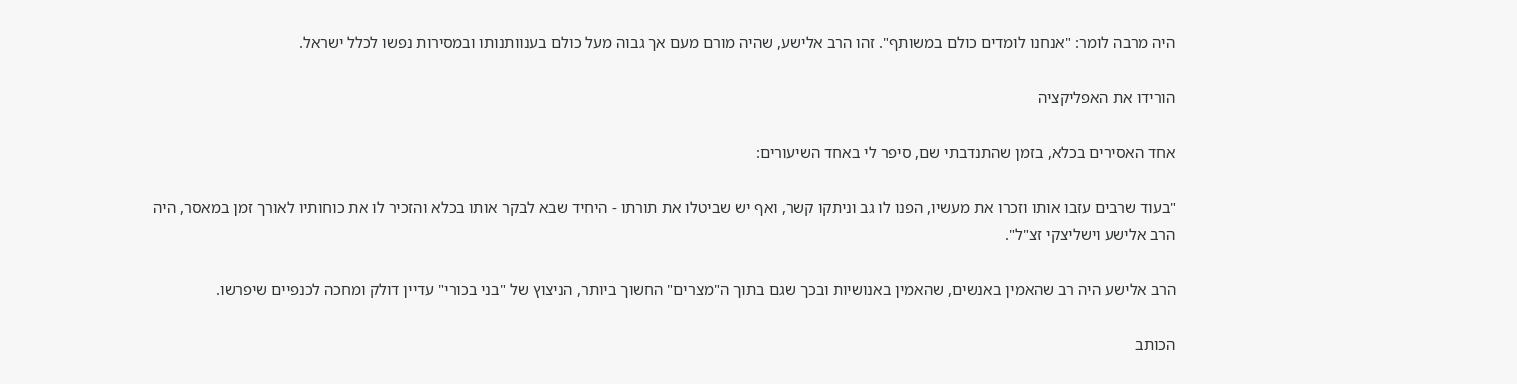היה מרבה לומר: "אנחנו לומדים כולם במשותף". זהו הרב אלישע, שהיה מורם מעם אך גבוה מעל כולם בענוותנותו ובמסירות נפשו לכלל ישראל.

הורידו את האפליקציה

אחד האסירים בכלא, בזמן שהתנדבתי שם, סיפר לי באחד השיעורים:

"בעוד שרבים עזבו אותו וזכרו את מעשיו, הפנו לו גב וניתקו קשר, ואף יש שביטלו את תורתו - היחיד שבא לבקר אותו בכלא והזכיר לו את כוחותיו לאורך זמן במאסר, היה הרב אלישע וישליצקי זצ"ל".

הרב אלישע היה רב שהאמין באנשים, שהאמין באנושיות ובכך שגם בתוך ה"מצרים" החשוך ביותר, הניצוץ של "בני בכורי" עדיין דולק ומחכה לכנפיים שיפרשו.

הכותב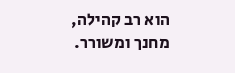הוא רב קהילה, מחנך ומשורר.